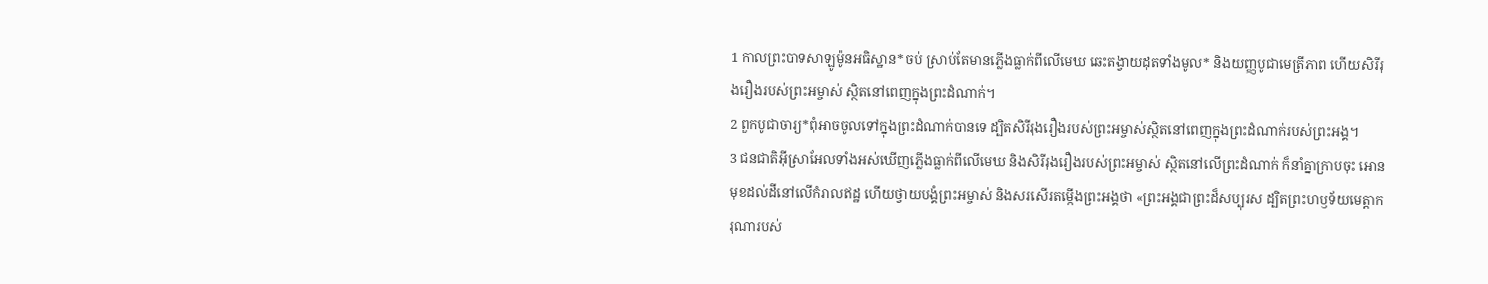1 កាលព្រះបាទសាឡូម៉ូនអធិស្ឋាន*ចប់ ស្រាប់តែមានភ្លើងធ្លាក់ពីលើមេឃ ឆេះតង្វាយដុតទាំងមូល* និងយញ្ញបូជាមេត្រីភាព ហើយសិរីរុងរឿងរបស់ព្រះអម្ចាស់ ស្ថិតនៅពេញក្នុងព្រះដំណាក់។
2 ពួកបូជាចារ្យ*ពុំអាចចូលទៅក្នុងព្រះដំណាក់បានទេ ដ្បិតសិរីរុងរឿងរបស់ព្រះអម្ចាស់ស្ថិតនៅពេញក្នុងព្រះដំណាក់របស់ព្រះអង្គ។
3 ជនជាតិអ៊ីស្រាអែលទាំងអស់ឃើញភ្លើងធ្លាក់ពីលើមេឃ និងសិរីរុងរឿងរបស់ព្រះអម្ចាស់ ស្ថិតនៅលើព្រះដំណាក់ ក៏នាំគ្នាក្រាបចុះ អោនមុខដល់ដីនៅលើកំរាលឥដ្ឋ ហើយថ្វាយបង្គំព្រះអម្ចាស់ និងសរសើរតម្កើងព្រះអង្គថា «ព្រះអង្គជាព្រះដ៏សប្បុរស ដ្បិតព្រះហឫទ័យមេត្តាករុណារបស់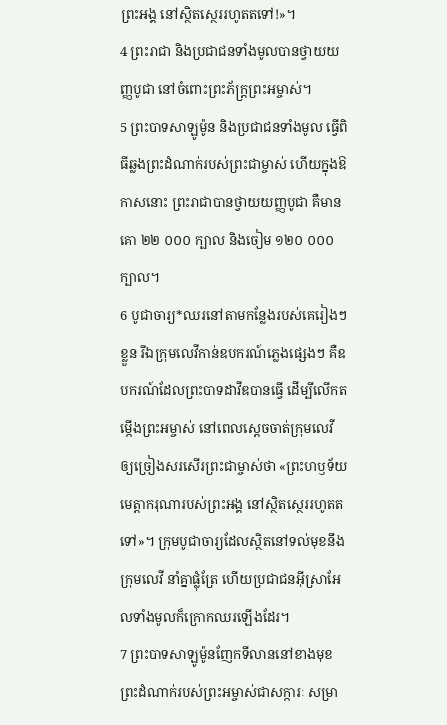ព្រះអង្គ នៅស្ថិតស្ថេររហូតតទៅ!»។
4 ព្រះរាជា និងប្រជាជនទាំងមូលបានថ្វាយយញ្ញបូជា នៅចំពោះព្រះភ័ក្ត្រព្រះអម្ចាស់។
5 ព្រះបាទសាឡូម៉ូន និងប្រជាជនទាំងមូល ធ្វើពិធីឆ្លងព្រះដំណាក់របស់ព្រះជាម្ចាស់ ហើយក្នុងឱកាសនោះ ព្រះរាជាបានថ្វាយយញ្ញបូជា គឺមានគោ ២២ ០០០ ក្បាល និងចៀម ១២០ ០០០ ក្បាល។
6 បូជាចារ្យ*ឈរនៅតាមកន្លែងរបស់គេរៀងៗខ្លួន រីឯក្រុមលេវីកាន់ឧបករណ៍ភ្លេងផ្សេងៗ គឺឧបករណ៍ដែលព្រះបាទដាវីឌបានធ្វើ ដើម្បីលើកតម្កើងព្រះអម្ចាស់ នៅពេលស្ដេចចាត់ក្រុមលេវី ឲ្យច្រៀងសរសើរព្រះជាម្ចាស់ថា «ព្រះហឫទ័យមេត្តាករុណារបស់ព្រះអង្គ នៅស្ថិតស្ថេររហូតតទៅ»។ ក្រុមបូជាចារ្យដែលស្ថិតនៅទល់មុខនឹងក្រុមលេវី នាំគ្នាផ្លុំត្រែ ហើយប្រជាជនអ៊ីស្រាអែលទាំងមូលក៏ក្រោកឈរឡើងដែរ។
7 ព្រះបាទសាឡូម៉ូនញែកទីលាននៅខាងមុខព្រះដំណាក់របស់ព្រះអម្ចាស់ជាសក្ការៈ សម្រា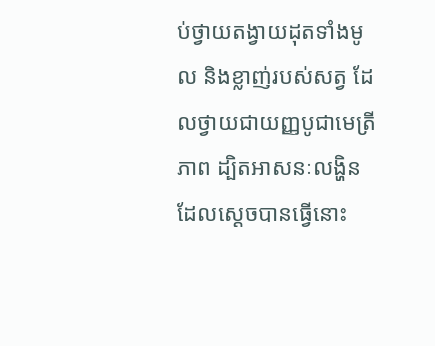ប់ថ្វាយតង្វាយដុតទាំងមូល និងខ្លាញ់របស់សត្វ ដែលថ្វាយជាយញ្ញបូជាមេត្រីភាព ដ្បិតអាសនៈលង្ហិនដែលស្ដេចបានធ្វើនោះ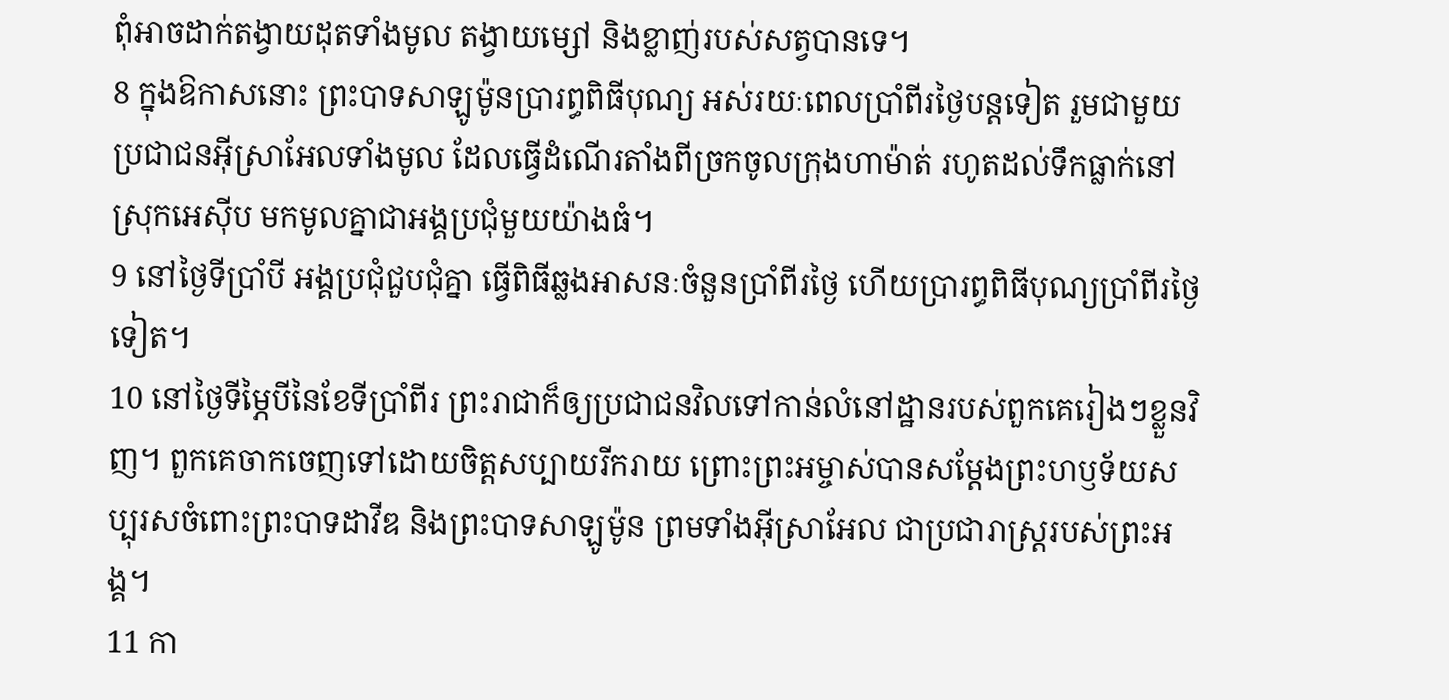ពុំអាចដាក់តង្វាយដុតទាំងមូល តង្វាយម្សៅ និងខ្លាញ់របស់សត្វបានទេ។
8 ក្នុងឱកាសនោះ ព្រះបាទសាឡូម៉ូនប្រារព្ធពិធីបុណ្យ អស់រយៈពេលប្រាំពីរថ្ងៃបន្តទៀត រួមជាមួយប្រជាជនអ៊ីស្រាអែលទាំងមូល ដែលធ្វើដំណើរតាំងពីច្រកចូលក្រុងហាម៉ាត់ រហូតដល់ទឹកធ្លាក់នៅស្រុកអេស៊ីប មកមូលគ្នាជាអង្គប្រជុំមួយយ៉ាងធំ។
9 នៅថ្ងៃទីប្រាំបី អង្គប្រជុំជួបជុំគ្នា ធ្វើពិធីឆ្លងអាសនៈចំនួនប្រាំពីរថ្ងៃ ហើយប្រារព្ធពិធីបុណ្យប្រាំពីរថ្ងៃទៀត។
10 នៅថ្ងៃទីម្ភៃបីនៃខែទីប្រាំពីរ ព្រះរាជាក៏ឲ្យប្រជាជនវិលទៅកាន់លំនៅដ្ឋានរបស់ពួកគេរៀងៗខ្លួនវិញ។ ពួកគេចាកចេញទៅដោយចិត្តសប្បាយរីករាយ ព្រោះព្រះអម្ចាស់បានសម្តែងព្រះហឫទ័យសប្បុរសចំពោះព្រះបាទដាវីឌ និងព្រះបាទសាឡូម៉ូន ព្រមទាំងអ៊ីស្រាអែល ជាប្រជារាស្ត្ររបស់ព្រះអង្គ។
11 កា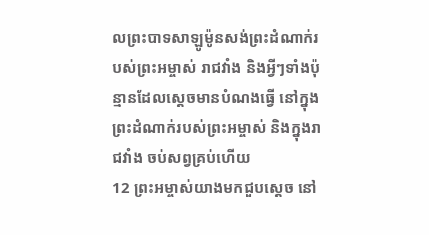លព្រះបាទសាឡូម៉ូនសង់ព្រះដំណាក់របស់ព្រះអម្ចាស់ រាជវាំង និងអ្វីៗទាំងប៉ុន្មានដែលស្ដេចមានបំណងធ្វើ នៅក្នុងព្រះដំណាក់របស់ព្រះអម្ចាស់ និងក្នុងរាជវាំង ចប់សព្វគ្រប់ហើយ
12 ព្រះអម្ចាស់យាងមកជួបស្ដេច នៅ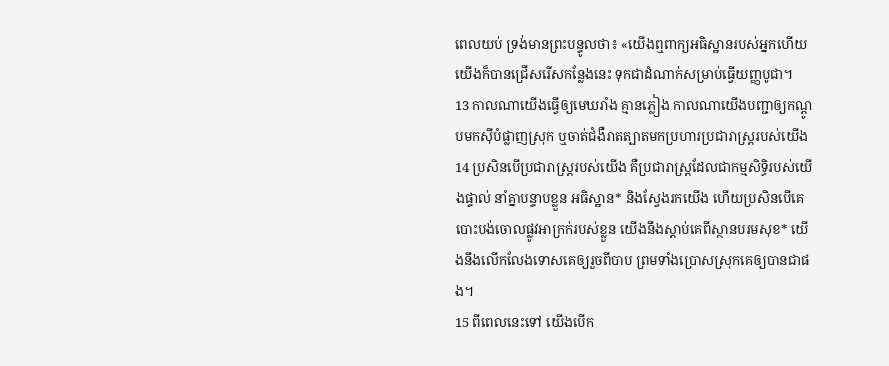ពេលយប់ ទ្រង់មានព្រះបន្ទូលថា៖ «យើងឮពាក្យអធិស្ឋានរបស់អ្នកហើយ យើងក៏បានជ្រើសរើសកន្លែងនេះ ទុកជាដំណាក់សម្រាប់ធ្វើយញ្ញបូជា។
13 កាលណាយើងធ្វើឲ្យមេឃរាំង គ្មានភ្លៀង កាលណាយើងបញ្ជាឲ្យកណ្ដូបមកស៊ីបំផ្លាញស្រុក ឬចាត់ជំងឺរាតត្បាតមកប្រហារប្រជារាស្ត្ររបស់យើង
14 ប្រសិនបើប្រជារាស្ត្ររបស់យើង គឺប្រជារាស្ត្រដែលជាកម្មសិទ្ធិរបស់យើងផ្ទាល់ នាំគ្នាបន្ទាបខ្លួន អធិស្ឋាន* និងស្វែងរកយើង ហើយប្រសិនបើគេបោះបង់ចោលផ្លូវអាក្រក់របស់ខ្លួន យើងនឹងស្ដាប់គេពីស្ថានបរមសុខ* យើងនឹងលើកលែងទោសគេឲ្យរួចពីបាប ព្រមទាំងប្រោសស្រុកគេឲ្យបានជាផង។
15 ពីពេលនេះទៅ យើងបើក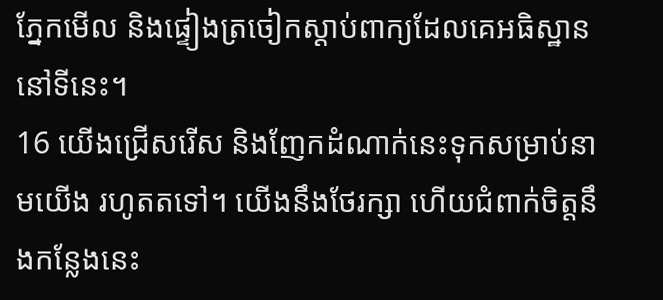ភ្នែកមើល និងផ្ទៀងត្រចៀកស្ដាប់ពាក្យដែលគេអធិស្ឋាននៅទីនេះ។
16 យើងជ្រើសរើស និងញែកដំណាក់នេះទុកសម្រាប់នាមយើង រហូតតទៅ។ យើងនឹងថែរក្សា ហើយជំពាក់ចិត្តនឹងកន្លែងនេះ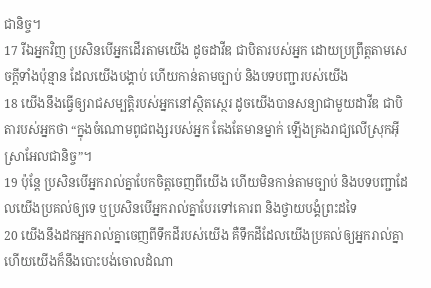ជានិច្ច។
17 រីឯអ្នកវិញ ប្រសិនបើអ្នកដើរតាមយើង ដូចដាវីឌ ជាបិតារបស់អ្នក ដោយប្រព្រឹត្តតាមសេចក្ដីទាំងប៉ុន្មាន ដែលយើងបង្គាប់ ហើយកាន់តាមច្បាប់ និងបទបញ្ជារបស់យើង
18 យើងនឹងធ្វើឲ្យរាជសម្បត្តិរបស់អ្នកនៅស្ថិតស្ថេរ ដូចយើងបានសន្យាជាមួយដាវីឌ ជាបិតារបស់អ្នកថា “ក្នុងចំណោមពូជពង្សរបស់អ្នក តែងតែមានម្នាក់ ឡើងគ្រងរាជ្យលើស្រុកអ៊ីស្រាអែលជានិច្ច”។
19 ប៉ុន្តែ ប្រសិនបើអ្នករាល់គ្នាបែកចិត្តចេញពីយើង ហើយមិនកាន់តាមច្បាប់ និងបទបញ្ជាដែលយើងប្រគល់ឲ្យទេ ឬប្រសិនបើអ្នករាល់គ្នាបែរទៅគោរព និងថ្វាយបង្គំព្រះដទៃ
20 យើងនឹងដកអ្នករាល់គ្នាចេញពីទឹកដីរបស់យើង គឺទឹកដីដែលយើងប្រគល់ឲ្យអ្នករាល់គ្នា ហើយយើងក៏នឹងបោះបង់ចោលដំណា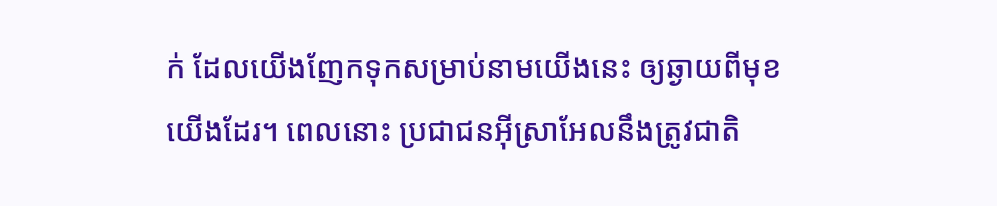ក់ ដែលយើងញែកទុកសម្រាប់នាមយើងនេះ ឲ្យឆ្ងាយពីមុខយើងដែរ។ ពេលនោះ ប្រជាជនអ៊ីស្រាអែលនឹងត្រូវជាតិ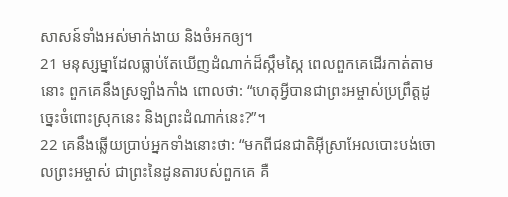សាសន៍ទាំងអស់មាក់ងាយ និងចំអកឲ្យ។
21 មនុស្សម្នាដែលធ្លាប់តែឃើញដំណាក់ដ៏ស្កឹមស្កៃ ពេលពួកគេដើរកាត់តាមនោះ ពួកគេនឹងស្រឡាំងកាំង ពោលថា: “ហេតុអ្វីបានជាព្រះអម្ចាស់ប្រព្រឹត្តដូច្នេះចំពោះស្រុកនេះ និងព្រះដំណាក់នេះ?”។
22 គេនឹងឆ្លើយប្រាប់អ្នកទាំងនោះថា: “មកពីជនជាតិអ៊ីស្រាអែលបោះបង់ចោលព្រះអម្ចាស់ ជាព្រះនៃដូនតារបស់ពួកគេ គឺ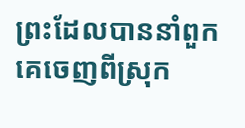ព្រះដែលបាននាំពួកគេចេញពីស្រុក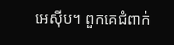អេស៊ីប។ ពួកគេជំពាក់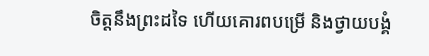ចិត្តនឹងព្រះដទៃ ហើយគោរពបម្រើ និងថ្វាយបង្គំ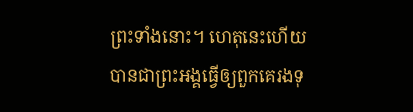ព្រះទាំងនោះ។ ហេតុនេះហើយបានជាព្រះអង្គធ្វើឲ្យពួកគេរងទុ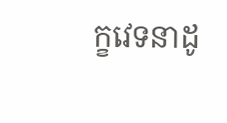ក្ខវេទនាដូ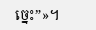ច្នេះ”»។